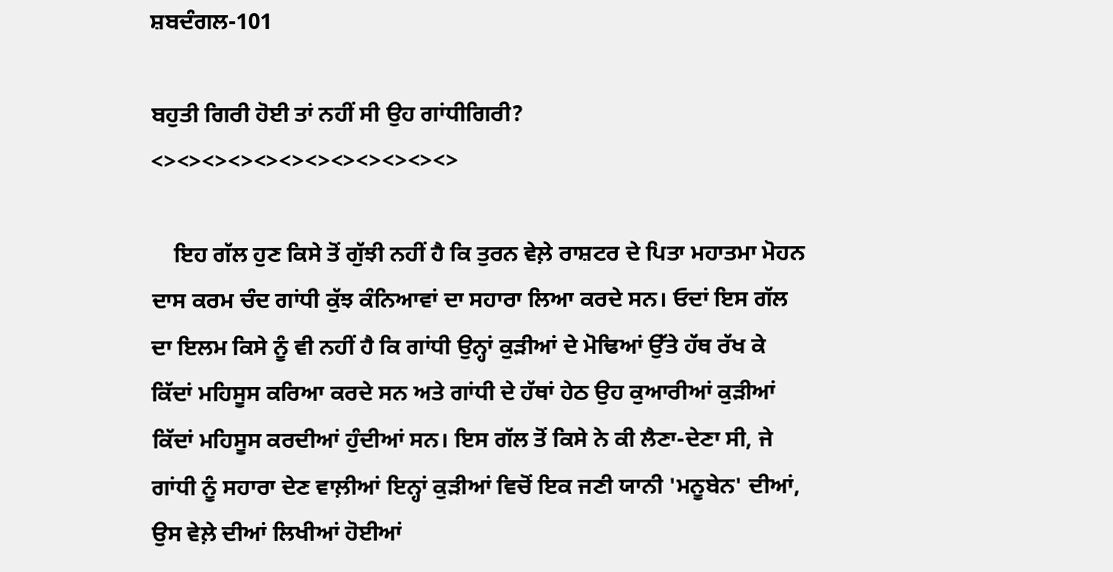ਸ਼ਬਦੰਗਲ-101

ਬਹੁਤੀ ਗਿਰੀ ਹੋਈ ਤਾਂ ਨਹੀਂ ਸੀ ਉਹ ਗਾਂਧੀਗਿਰੀ?
<><><><><><><><><><><><>

    ਇਹ ਗੱਲ ਹੁਣ ਕਿਸੇ ਤੋਂ ਗੁੱਝੀ ਨਹੀਂ ਹੈ ਕਿ ਤੁਰਨ ਵੇਲ਼ੇ ਰਾਸ਼ਟਰ ਦੇ ਪਿਤਾ ਮਹਾਤਮਾ ਮੋਹਨ ਦਾਸ ਕਰਮ ਚੰਦ ਗਾਂਧੀ ਕੁੱਝ ਕੰਨਿਆਵਾਂ ਦਾ ਸਹਾਰਾ ਲਿਆ ਕਰਦੇ ਸਨ। ਓਦਾਂ ਇਸ ਗੱਲ ਦਾ ਇਲਮ ਕਿਸੇ ਨੂੰ ਵੀ ਨਹੀਂ ਹੈ ਕਿ ਗਾਂਧੀ ਉਨ੍ਹਾਂ ਕੁੜੀਆਂ ਦੇ ਮੋਢਿਆਂ ਉੱਤੇ ਹੱਥ ਰੱਖ ਕੇ ਕਿੱਦਾਂ ਮਹਿਸੂਸ ਕਰਿਆ ਕਰਦੇ ਸਨ ਅਤੇ ਗਾਂਧੀ ਦੇ ਹੱਥਾਂ ਹੇਠ ਉਹ ਕੁਆਰੀਆਂ ਕੁੜੀਆਂ ਕਿੱਦਾਂ ਮਹਿਸੂਸ ਕਰਦੀਆਂ ਹੁੰਦੀਆਂ ਸਨ। ਇਸ ਗੱਲ ਤੋਂ ਕਿਸੇ ਨੇ ਕੀ ਲੈਣਾ-ਦੇਣਾ ਸੀ, ਜੇ ਗਾਂਧੀ ਨੂੰ ਸਹਾਰਾ ਦੇਣ ਵਾਲ਼ੀਆਂ ਇਨ੍ਹਾਂ ਕੁੜੀਆਂ ਵਿਚੋਂ ਇਕ ਜਣੀ ਯਾਨੀ 'ਮਨੂਬੇਨ' ਦੀਆਂ, ਉਸ ਵੇਲ਼ੇ ਦੀਆਂ ਲਿਖੀਆਂ ਹੋਈਆਂ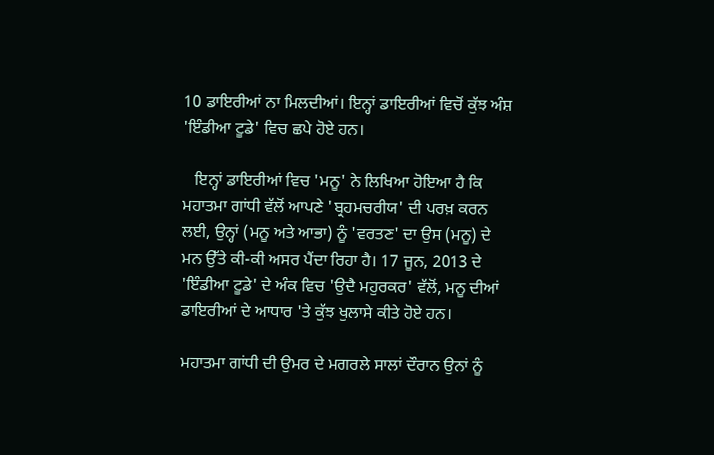10 ਡਾਇਰੀਆਂ ਨਾ ਮਿਲਦੀਆਂ। ਇਨ੍ਹਾਂ ਡਾਇਰੀਆਂ ਵਿਚੋਂ ਕੁੱਝ ਅੰਸ਼ 'ਇੰਡੀਆ ਟੂਡੇ' ਵਿਚ ਛਪੇ ਹੋਏ ਹਨ।

   ਇਨ੍ਹਾਂ ਡਾਇਰੀਆਂ ਵਿਚ 'ਮਨੂ' ਨੇ ਲਿਖਿਆ ਹੋਇਆ ਹੈ ਕਿ ਮਹਾਤਮਾ ਗਾਂਧੀ ਵੱਲੋਂ ਆਪਣੇ 'ਬ੍ਰਹਮਚਰੀਯ' ਦੀ ਪਰਖ਼ ਕਰਨ ਲਈ, ਉਨ੍ਹਾਂ (ਮਨੂ ਅਤੇ ਆਭਾ) ਨੂੰ 'ਵਰਤਣ' ਦਾ ਉਸ (ਮਨੂ) ਦੇ ਮਨ ਉੱਤੇ ਕੀ-ਕੀ ਅਸਰ ਪੈਂਦਾ ਰਿਹਾ ਹੈ। 17 ਜੂਨ, 2013 ਦੇ 'ਇੰਡੀਆ ਟੂਡੇ' ਦੇ ਅੰਕ ਵਿਚ 'ਉਦੈ ਮਹੁਰਕਰ' ਵੱਲੋਂ, ਮਨੂ ਦੀਆਂ ਡਾਇਰੀਆਂ ਦੇ ਆਧਾਰ 'ਤੇ ਕੁੱਝ ਖੁਲਾਸੇ ਕੀਤੇ ਹੋਏ ਹਨ।

ਮਹਾਤਮਾ ਗਾਂਧੀ ਦੀ ਉਮਰ ਦੇ ਮਗਰਲੇ ਸਾਲਾਂ ਦੌਰਾਨ ਉਨਾਂ ਨੂੰ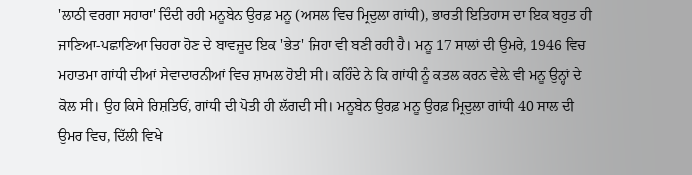'ਲਾਠੀ ਵਰਗਾ ਸਹਾਰਾ' ਦਿੰਦੀ ਰਹੀ ਮਨੂਬੇਨ ਉਰਫ਼ ਮਨੂ (ਅਸਲ ਵਿਚ ਮ੍ਰਿਦੁਲਾ ਗਾਂਧੀ), ਭਾਰਤੀ ਇਤਿਹਾਸ ਦਾ ਇਕ ਬਹੁਤ ਹੀ ਜਾਣਿਆ-ਪਛਾਣਿਆ ਚਿਹਰਾ ਹੋਣ ਦੇ ਬਾਵਜੂਦ ਇਕ 'ਭੇਤ' ਜਿਹਾ ਵੀ ਬਣੀ ਰਹੀ ਹੈ। ਮਨੂ 17 ਸਾਲਾਂ ਦੀ ਉਮਰੇ, 1946 ਵਿਚ ਮਹਾਤਮਾ ਗਾਂਧੀ ਦੀਆਂ ਸੇਵਾਦਾਰਨੀਆਂ ਵਿਚ ਸ਼ਾਮਲ ਹੋਈ ਸੀ। ਕਹਿੰਦੇ ਨੇ ਕਿ ਗਾਂਧੀ ਨੂੰ ਕਤਲ ਕਰਨ ਵੇਲ਼ੇ ਵੀ ਮਨੂ ਉਨ੍ਹਾਂ ਦੇ ਕੋਲ ਸੀ। ਉਹ ਕਿਸੇ ਰਿਸ਼ਤਿਓਂ, ਗਾਂਧੀ ਦੀ ਪੋਤੀ ਹੀ ਲੱਗਦੀ ਸੀ। ਮਨੂਬੇਨ ਉਰਫ਼ ਮਨੂ ਉਰਫ਼ ਮ੍ਰਿਦੁਲਾ ਗਾਂਧੀ 40 ਸਾਲ ਦੀ ਉਮਰ ਵਿਚ, ਦਿੱਲੀ ਵਿਖੇ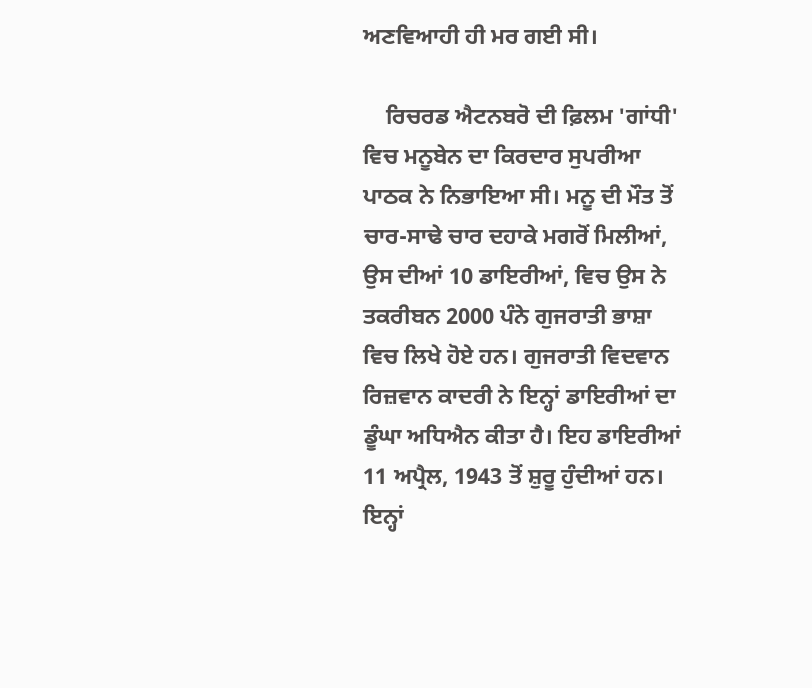ਅਣਵਿਆਹੀ ਹੀ ਮਰ ਗਈ ਸੀ।

    ਰਿਚਰਡ ਐਟਨਬਰੋ ਦੀ ਫ਼ਿਲਮ 'ਗਾਂਧੀ' ਵਿਚ ਮਨੂਬੇਨ ਦਾ ਕਿਰਦਾਰ ਸੁਪਰੀਆ ਪਾਠਕ ਨੇ ਨਿਭਾਇਆ ਸੀ। ਮਨੂ ਦੀ ਮੌਤ ਤੋਂ ਚਾਰ-ਸਾਢੇ ਚਾਰ ਦਹਾਕੇ ਮਗਰੋਂ ਮਿਲੀਆਂ, ਉਸ ਦੀਆਂ 10 ਡਾਇਰੀਆਂ, ਵਿਚ ਉਸ ਨੇ ਤਕਰੀਬਨ 2000 ਪੰਨੇ ਗੁਜਰਾਤੀ ਭਾਸ਼ਾ ਵਿਚ ਲਿਖੇ ਹੋਏ ਹਨ। ਗੁਜਰਾਤੀ ਵਿਦਵਾਨ ਰਿਜ਼ਵਾਨ ਕਾਦਰੀ ਨੇ ਇਨ੍ਹਾਂ ਡਾਇਰੀਆਂ ਦਾ ਡੂੰਘਾ ਅਧਿਐਨ ਕੀਤਾ ਹੈ। ਇਹ ਡਾਇਰੀਆਂ 11 ਅਪ੍ਰੈਲ, 1943 ਤੋਂ ਸ਼ੁਰੂ ਹੁੰਦੀਆਂ ਹਨ। ਇਨ੍ਹਾਂ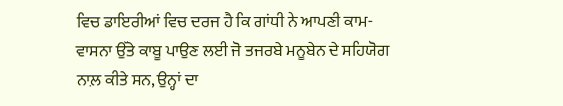ਵਿਚ ਡਾਇਰੀਆਂ ਵਿਚ ਦਰਜ ਹੈ ਕਿ ਗਾਂਧੀ ਨੇ ਆਪਣੀ ਕਾਮ-ਵਾਸਨਾ ਉੱਤੇ ਕਾਬੂ ਪਾਉਣ ਲਈ ਜੋ ਤਜਰਬੇ ਮਨੂਬੇਨ ਦੇ ਸਹਿਯੋਗ ਨਾਲ਼ ਕੀਤੇ ਸਨ, ਉਨ੍ਹਾਂ ਦਾ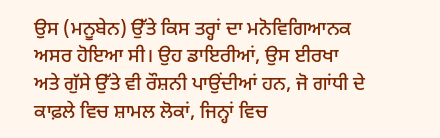ਉਸ (ਮਨੂਬੇਨ) ਉੱਤੇ ਕਿਸ ਤਰ੍ਹਾਂ ਦਾ ਮਨੋਵਿਗਿਆਨਕ ਅਸਰ ਹੋਇਆ ਸੀ। ਉਹ ਡਾਇਰੀਆਂ, ਉਸ ਈਰਖਾ ਅਤੇ ਗੁੱਸੇ ਉੱਤੇ ਵੀ ਰੌਸ਼ਨੀ ਪਾਉਂਦੀਆਂ ਹਨ, ਜੋ ਗਾਂਧੀ ਦੇ ਕਾਫ਼ਲੇ ਵਿਚ ਸ਼ਾਮਲ ਲੋਕਾਂ, ਜਿਨ੍ਹਾਂ ਵਿਚ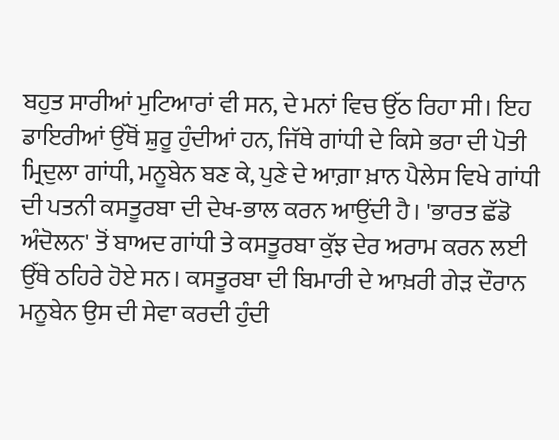ਬਹੁਤ ਸਾਰੀਆਂ ਮੁਟਿਆਰਾਂ ਵੀ ਸਨ, ਦੇ ਮਨਾਂ ਵਿਚ ਉੱਠ ਰਿਹਾ ਸੀ। ਇਹ ਡਾਇਰੀਆਂ ਉੱਥੋਂ ਸ਼ੁਰੂ ਹੁੰਦੀਆਂ ਹਨ, ਜਿੱਥੇ ਗਾਂਧੀ ਦੇ ਕਿਸੇ ਭਰਾ ਦੀ ਪੋਤੀ ਮ੍ਰਿਦੁਲਾ ਗਾਂਧੀ, ਮਨੂਬੇਨ ਬਣ ਕੇ, ਪੁਣੇ ਦੇ ਆਗ਼ਾ ਖ਼ਾਨ ਪੈਲੇਸ ਵਿਖੇ ਗਾਂਧੀ ਦੀ ਪਤਨੀ ਕਸਤੂਰਬਾ ਦੀ ਦੇਖ-ਭਾਲ ਕਰਨ ਆਉਂਦੀ ਹੈ। 'ਭਾਰਤ ਛੱਡੋ ਅੰਦੋਲਨ' ਤੋਂ ਬਾਅਦ ਗਾਂਧੀ ਤੇ ਕਸਤੂਰਬਾ ਕੁੱਝ ਦੇਰ ਅਰਾਮ ਕਰਨ ਲਈ ਉੱਥੇ ਠਹਿਰੇ ਹੋਏ ਸਨ। ਕਸਤੂਰਬਾ ਦੀ ਬਿਮਾਰੀ ਦੇ ਆਖ਼ਰੀ ਗੇੜ ਦੌਰਾਨ ਮਨੂਬੇਨ ਉਸ ਦੀ ਸੇਵਾ ਕਰਦੀ ਹੁੰਦੀ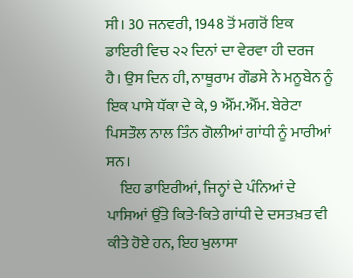ਸੀ। 30 ਜਨਵਰੀ, 1948 ਤੋਂ ਮਗਰੋਂ ਇਕ ਡਾਇਰੀ ਵਿਚ ੨੨ ਦਿਨਾਂ ਦਾ ਵੇਰਵਾ ਹੀ ਦਰਜ ਹੈ। ਉਸ ਦਿਨ ਹੀ, ਨਾਥੂਰਾਮ ਗੌਡਸੇ ਨੇ ਮਨੂਬੇਨ ਨੂੰ ਇਕ ਪਾਸੇ ਧੱਕਾ ਦੇ ਕੇ, 9 ਐੱਮ.ਐੱਮ. ਬੇਰੇਟਾ ਪਿਸਤੌਲ ਨਾਲ ਤਿੰਨ ਗੋਲੀਆਂ ਗਾਂਧੀ ਨੂੰ ਮਾਰੀਆਂ ਸਨ।
    ਇਹ ਡਾਇਰੀਆਂ, ਜਿਨ੍ਹਾਂ ਦੇ ਪੰਨਿਆਂ ਦੇ ਪਾਸਿਆਂ ਉੱਤੇ ਕਿਤੇ-ਕਿਤੇ ਗਾਂਧੀ ਦੇ ਦਸਤਖ਼ਤ ਵੀ ਕੀਤੇ ਹੋਏ ਹਨ, ਇਹ ਖੁਲਾਸਾ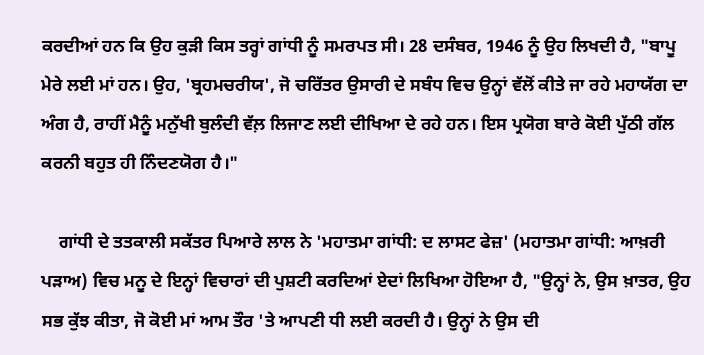ਕਰਦੀਆਂ ਹਨ ਕਿ ਉਹ ਕੁੜੀ ਕਿਸ ਤਰ੍ਹਾਂ ਗਾਂਧੀ ਨੂੰ ਸਮਰਪਤ ਸੀ। 28 ਦਸੰਬਰ, 1946 ਨੂੰ ਉਹ ਲਿਖਦੀ ਹੈ, "ਬਾਪੂ ਮੇਰੇ ਲਈ ਮਾਂ ਹਨ। ਉਹ, 'ਬ੍ਰਹਮਚਰੀਯ', ਜੋ ਚਰਿੱਤਰ ਉਸਾਰੀ ਦੇ ਸਬੰਧ ਵਿਚ ਉਨ੍ਹਾਂ ਵੱਲੋਂ ਕੀਤੇ ਜਾ ਰਹੇ ਮਹਾਯੱਗ ਦਾ ਅੰਗ ਹੈ, ਰਾਹੀਂ ਮੈਨੂੰ ਮਨੁੱਖੀ ਬੁਲੰਦੀ ਵੱਲ਼ ਲਿਜਾਣ ਲਈ ਦੀਖਿਆ ਦੇ ਰਹੇ ਹਨ। ਇਸ ਪ੍ਰਯੋਗ ਬਾਰੇ ਕੋਈ ਪੁੱਠੀ ਗੱਲ ਕਰਨੀ ਬਹੁਤ ਹੀ ਨਿੰਦਣਯੋਗ ਹੈ।"

    ਗਾਂਧੀ ਦੇ ਤਤਕਾਲੀ ਸਕੱਤਰ ਪਿਆਰੇ ਲਾਲ ਨੇ 'ਮਹਾਤਮਾ ਗਾਂਧੀ: ਦ ਲਾਸਟ ਫੇਜ਼' (ਮਹਾਤਮਾ ਗਾਂਧੀ: ਆਖ਼ਰੀ ਪੜਾਅ) ਵਿਚ ਮਨੂ ਦੇ ਇਨ੍ਹਾਂ ਵਿਚਾਰਾਂ ਦੀ ਪੁਸ਼ਟੀ ਕਰਦਿਆਂ ਏਦਾਂ ਲਿਖਿਆ ਹੋਇਆ ਹੈ, "ਉਨ੍ਹਾਂ ਨੇ, ਉਸ ਖ਼ਾਤਰ, ਉਹ ਸਭ ਕੁੱਝ ਕੀਤਾ, ਜੋ ਕੋਈ ਮਾਂ ਆਮ ਤੌਰ 'ਤੇ ਆਪਣੀ ਧੀ ਲਈ ਕਰਦੀ ਹੈ। ਉਨ੍ਹਾਂ ਨੇ ਉਸ ਦੀ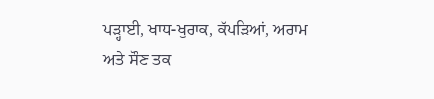ਪੜ੍ਹਾਈ, ਖਾਧ-ਖੁਰਾਕ, ਕੱਪੜਿਆਂ, ਅਰਾਮ ਅਤੇ ਸੌਣ ਤਕ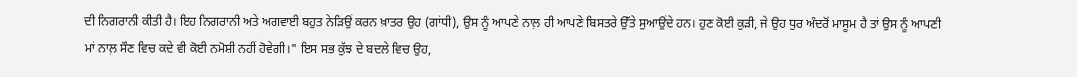ਦੀ ਨਿਗਰਾਨੀ ਕੀਤੀ ਹੈ। ਇਹ ਨਿਗਰਾਨੀ ਅਤੇ ਅਗਵਾਈ ਬਹੁਤ ਨੇੜਿਉਂ ਕਰਨ ਖ਼ਾਤਰ ਉਹ (ਗਾਂਧੀ), ਉਸ ਨੂੰ ਆਪਣੇ ਨਾਲ਼ ਹੀ ਆਪਣੇ ਬਿਸਤਰੇ ਉੱਤੇ ਸੁਆਉਂਦੇ ਹਨ। ਹੁਣ ਕੋਈ ਕੁੜੀ, ਜੇ ਉਹ ਧੁਰ ਅੰਦਰੋਂ ਮਾਸੂਮ ਹੈ ਤਾਂ ਉਸ ਨੂੰ ਆਪਣੀ ਮਾਂ ਨਾਲ਼ ਸੌਣ ਵਿਚ ਕਦੇ ਵੀ ਕੋਈ ਨਮੋਸ਼ੀ ਨਹੀਂ ਹੋਵੇਗੀ।" ਇਸ ਸਭ ਕੁੱਝ ਦੇ ਬਦਲੇ ਵਿਚ ਉਹ,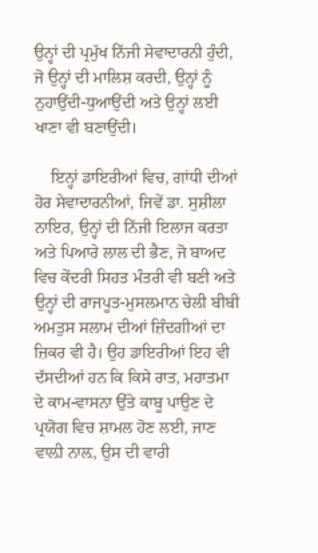ਉਨ੍ਹਾਂ ਦੀ ਪ੍ਰਮੁੱਖ ਨਿੱਜੀ ਸੇਵਾਦਾਰਨੀ ਹੁੰਦੀ, ਜੋ ਉਨ੍ਹਾਂ ਦੀ ਮਾਲਿਸ਼ ਕਰਦੀ, ਉਨ੍ਹਾਂ ਨੂੰ ਨੁਹਾਉਂਦੀ-ਧੁਆਉਂਦੀ ਅਤੇ ਉਨ੍ਹਾਂ ਲਈ ਖਾਣਾ ਵੀ ਬਣਾਉਂਦੀ।

    ਇਨ੍ਹਾਂ ਡਾਇਰੀਆਂ ਵਿਚ, ਗਾਂਧੀ ਦੀਆਂ ਹੋਰ ਸੇਵਾਦਾਰਨੀਆਂ, ਜਿਵੇਂ ਡਾ. ਸੁਸ਼ੀਲਾ ਨਾਇਰ, ਉਨ੍ਹਾਂ ਦੀ ਨਿੱਜੀ ਇਲਾਜ ਕਰਤਾ ਅਤੇ ਪਿਆਰੇ ਲਾਲ ਦੀ ਭੈਣ, ਜੋ ਬਾਅਦ ਵਿਚ ਕੇਂਦਰੀ ਸਿਹਤ ਮੰਤਰੀ ਵੀ ਬਣੀ ਅਤੇ ਉਨ੍ਹਾਂ ਦੀ ਰਾਜਪੂਤ-ਮੁਸਲਮਾਨ ਚੇਲੀ ਬੀਬੀ ਅਮਤੁਸ ਸਲਾਮ ਦੀਆਂ ਜ਼ਿੰਦਗੀਆਂ ਦਾ ਜ਼ਿਕਰ ਵੀ ਹੈ। ਉਹ ਡਾਇਰੀਆਂ ਇਹ ਵੀ ਦੱਸਦੀਆਂ ਹਨ ਕਿ ਕਿਸੇ ਰਾਤ, ਮਹਾਤਮਾ ਦੇ ਕਾਮ-ਵਾਸਨਾ ਉੱਤੇ ਕਾਬੂ ਪਾਉਣ ਦੇ ਪ੍ਰਯੋਗ ਵਿਚ ਸ਼ਾਮਲ ਹੋਣ ਲਈ, ਜਾਣ ਵਾਲ਼ੀ ਨਾਲ਼, ਉਸ ਦੀ ਵਾਰੀ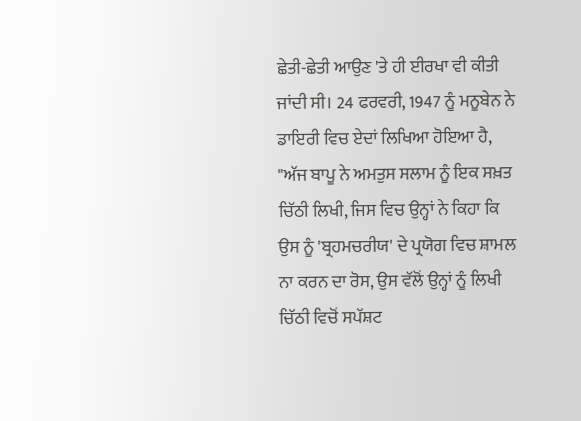ਛੇਤੀ-ਛੇਤੀ ਆਉਣ 'ਤੇ ਹੀ ਈਰਖਾ ਵੀ ਕੀਤੀ ਜਾਂਦੀ ਸੀ। 24 ਫਰਵਰੀ, 1947 ਨੂੰ ਮਨੂਬੇਨ ਨੇ ਡਾਇਰੀ ਵਿਚ ਏਦਾਂ ਲਿਖਿਆ ਹੋਇਆ ਹੈ, "ਅੱਜ ਬਾਪੂ ਨੇ ਅਮਤੁਸ ਸਲਾਮ ਨੂੰ ਇਕ ਸਖ਼ਤ ਚਿੱਠੀ ਲਿਖੀ, ਜਿਸ ਵਿਚ ਉਨ੍ਹਾਂ ਨੇ ਕਿਹਾ ਕਿ ਉਸ ਨੂੰ 'ਬ੍ਰਹਮਚਰੀਯ' ਦੇ ਪ੍ਰਯੋਗ ਵਿਚ ਸ਼ਾਮਲ ਨਾ ਕਰਨ ਦਾ ਰੋਸ, ਉਸ ਵੱਲੋਂ ਉਨ੍ਹਾਂ ਨੂੰ ਲਿਖੀ ਚਿੱਠੀ ਵਿਚੋਂ ਸਪੱਸ਼ਟ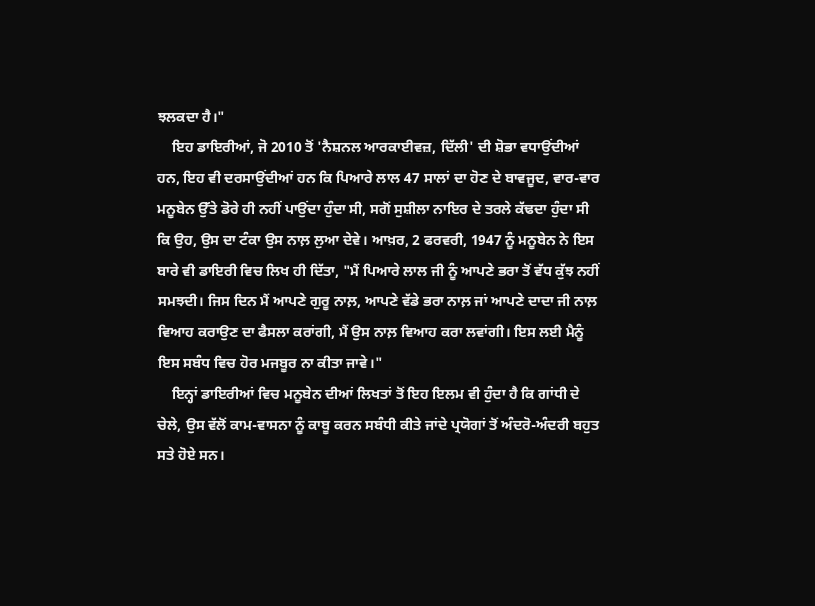ਝਲਕਦਾ ਹੈ।"
    ਇਹ ਡਾਇਰੀਆਂ, ਜੋ 2010 ਤੋਂ 'ਨੈਸ਼ਨਲ ਆਰਕਾਈਵਜ਼, ਦਿੱਲੀ' ਦੀ ਸ਼ੋਭਾ ਵਧਾਉਂਦੀਆਂ ਹਨ, ਇਹ ਵੀ ਦਰਸਾਉਂਦੀਆਂ ਹਨ ਕਿ ਪਿਆਰੇ ਲਾਲ 47 ਸਾਲਾਂ ਦਾ ਹੋਣ ਦੇ ਬਾਵਜੂਦ, ਵਾਰ-ਵਾਰ ਮਨੂਬੇਨ ਉੱਤੇ ਡੋਰੇ ਹੀ ਨਹੀਂ ਪਾਉਂਦਾ ਹੁੰਦਾ ਸੀ, ਸਗੋਂ ਸੁਸ਼ੀਲਾ ਨਾਇਰ ਦੇ ਤਰਲੇ ਕੱਢਦਾ ਹੁੰਦਾ ਸੀ ਕਿ ਉਹ, ਉਸ ਦਾ ਟੰਕਾ ਉਸ ਨਾਲ਼ ਲੁਆ ਦੇਵੇ। ਆਖ਼ਰ, 2 ਫਰਵਰੀ, 1947 ਨੂੰ ਮਨੂਬੇਨ ਨੇ ਇਸ ਬਾਰੇ ਵੀ ਡਾਇਰੀ ਵਿਚ ਲਿਖ ਹੀ ਦਿੱਤਾ, "ਮੈਂ ਪਿਆਰੇ ਲਾਲ ਜੀ ਨੂੰ ਆਪਣੇ ਭਰਾ ਤੋਂ ਵੱਧ ਕੁੱਝ ਨਹੀਂ ਸਮਝਦੀ। ਜਿਸ ਦਿਨ ਮੈਂ ਆਪਣੇ ਗੁਰੂ ਨਾਲ਼, ਆਪਣੇ ਵੱਡੇ ਭਰਾ ਨਾਲ਼ ਜਾਂ ਆਪਣੇ ਦਾਦਾ ਜੀ ਨਾਲ਼ ਵਿਆਹ ਕਰਾਉਣ ਦਾ ਫੈਸਲਾ ਕਰਾਂਗੀ, ਮੈਂ ਉਸ ਨਾਲ਼ ਵਿਆਹ ਕਰਾ ਲਵਾਂਗੀ। ਇਸ ਲਈ ਮੈਨੂੰ ਇਸ ਸਬੰਧ ਵਿਚ ਹੋਰ ਮਜਬੂਰ ਨਾ ਕੀਤਾ ਜਾਵੇ।"
    ਇਨ੍ਹਾਂ ਡਾਇਰੀਆਂ ਵਿਚ ਮਨੂਬੇਨ ਦੀਆਂ ਲਿਖਤਾਂ ਤੋਂ ਇਹ ਇਲਮ ਵੀ ਹੁੰਦਾ ਹੈ ਕਿ ਗਾਂਧੀ ਦੇ ਚੇਲੇ, ਉਸ ਵੱਲੋਂ ਕਾਮ-ਵਾਸਨਾ ਨੂੰ ਕਾਬੂ ਕਰਨ ਸਬੰਧੀ ਕੀਤੇ ਜਾਂਦੇ ਪ੍ਰਯੋਗਾਂ ਤੋਂ ਅੰਦਰੋ-ਅੰਦਰੀ ਬਹੁਤ ਸਤੇ ਹੋਏ ਸਨ।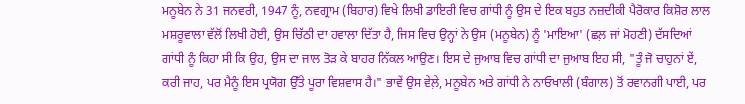ਮਨੂਬੇਨ ਨੇ 31 ਜਨਵਰੀ, 1947 ਨੂੰ, ਨਵਗ੍ਰਾਮ (ਬਿਹਾਰ) ਵਿਖੇ ਲਿਖੀ ਡਾਇਰੀ ਵਿਚ ਗਾਂਧੀ ਨੂੰ ਉਸ ਦੇ ਇਕ ਬਹੁਤ ਨਜ਼ਦੀਕੀ ਪੈਰੋਕਾਰ ਕਿਸ਼ੋਰ ਲਾਲ ਮਸ਼ਰੂਵਾਲਾ ਵੱਲੋਂ ਲਿਖੀ ਹੋਈ, ਉਸ ਚਿੱਠੀ ਦਾ ਹਵਾਲਾ ਦਿੱਤਾ ਹੈ, ਜਿਸ ਵਿਚ ਉਨ੍ਹਾਂ ਨੇ ਉਸ (ਮਨੂਬੇਨ) ਨੂੰ 'ਮਾਇਆ' (ਛਲ਼ ਜਾਂ ਮੋਹਣੀ) ਦੱਸਦਿਆਂ ਗਾਂਧੀ ਨੂੰ ਕਿਹਾ ਸੀ ਕਿ ਉਹ, ਉਸ ਦਾ ਜਾਲ ਤੋੜ ਕੇ ਬਾਹਰ ਨਿੱਕਲ ਆਉਣ। ਇਸ ਦੇ ਜੁਆਬ ਵਿਚ ਗਾਂਧੀ ਦਾ ਜੁਆਬ ਇਹ ਸੀ, "ਤੂੰ ਜੋ ਚਾਹੁਨਾਂ ਏਂ, ਕਰੀ ਜਾਹ, ਪਰ ਮੈਨੂੰ ਇਸ ਪ੍ਰਯੋਗ ਉੱਤੇ ਪੂਰਾ ਵਿਸ਼ਵਾਸ ਹੈ।" ਭਾਵੇਂ ਉਸ ਵੇਲ਼ੇ, ਮਨੂਬੇਨ ਅਤੇ ਗਾਂਧੀ ਨੇ ਨਾਓਖਾਲੀ (ਬੰਗਾਲ) ਤੋਂ ਰਵਾਨਗੀ ਪਾਈ, ਪਰ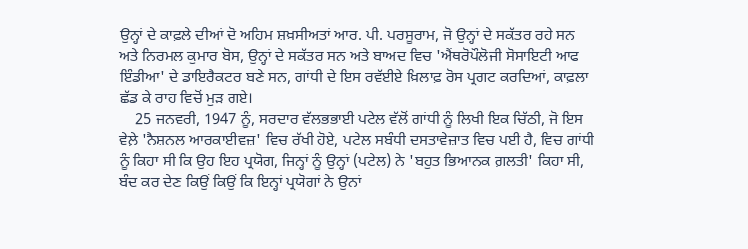ਉਨ੍ਹਾਂ ਦੇ ਕਾਫ਼ਲੇ ਦੀਆਂ ਦੋ ਅਹਿਮ ਸ਼ਖ਼ਸੀਅਤਾਂ ਆਰ. ਪੀ. ਪਰਸੂਰਾਮ, ਜੋ ਉਨ੍ਹਾਂ ਦੇ ਸਕੱਤਰ ਰਹੇ ਸਨ ਅਤੇ ਨਿਰਮਲ ਕੁਮਾਰ ਬੋਸ, ਉਨ੍ਹਾਂ ਦੇ ਸਕੱਤਰ ਸਨ ਅਤੇ ਬਾਅਦ ਵਿਚ 'ਐਂਥਰੋਪੌਲੋਜੀ ਸੋਸਾਇਟੀ ਆਫ ਇੰਡੀਆ' ਦੇ ਡਾਇਰੈਕਟਰ ਬਣੇ ਸਨ, ਗਾਂਧੀ ਦੇ ਇਸ ਰਵੱਈਏ ਖ਼ਿਲਾਫ਼ ਰੋਸ ਪ੍ਰਗਟ ਕਰਦਿਆਂ, ਕਾਫ਼ਲਾ ਛੱਡ ਕੇ ਰਾਹ ਵਿਚੋਂ ਮੁੜ ਗਏ।
    25 ਜਨਵਰੀ, 1947 ਨੂੰ, ਸਰਦਾਰ ਵੱਲਭਭਾਈ ਪਟੇਲ ਵੱਲੋਂ ਗਾਂਧੀ ਨੂੰ ਲਿਖੀ ਇਕ ਚਿੱਠੀ, ਜੋ ਇਸ ਵੇਲ਼ੇ 'ਨੈਸ਼ਨਲ ਆਰਕਾਈਵਜ਼' ਵਿਚ ਰੱਖੀ ਹੋਏ, ਪਟੇਲ ਸਬੰਧੀ ਦਸਤਾਵੇਜ਼ਾਤ ਵਿਚ ਪਈ ਹੈ, ਵਿਚ ਗਾਂਧੀ ਨੂੰ ਕਿਹਾ ਸੀ ਕਿ ਉਹ ਇਹ ਪ੍ਰਯੋਗ, ਜਿਨ੍ਹਾਂ ਨੂੰ ਉਨ੍ਹਾਂ (ਪਟੇਲ) ਨੇ 'ਬਹੁਤ ਭਿਆਨਕ ਗ਼ਲਤੀ' ਕਿਹਾ ਸੀ, ਬੰਦ ਕਰ ਦੇਣ ਕਿਉਂ ਕਿਉਂ ਕਿ ਇਨ੍ਹਾਂ ਪ੍ਰਯੋਗਾਂ ਨੇ ਉਨਾਂ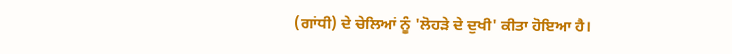(ਗਾਂਧੀ) ਦੇ ਚੇਲਿਆਂ ਨੂੰ 'ਲੋਹੜੇ ਦੇ ਦੁਖੀ' ਕੀਤਾ ਹੋਇਆ ਹੈ।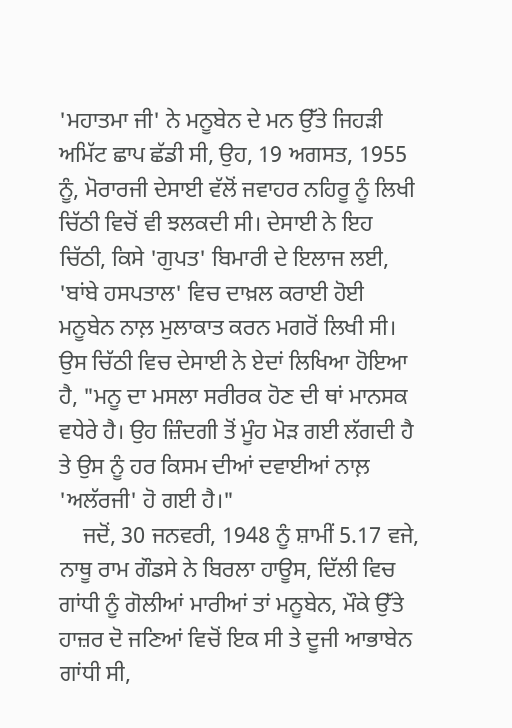'ਮਹਾਤਮਾ ਜੀ' ਨੇ ਮਨੂਬੇਨ ਦੇ ਮਨ ਉੱਤੇ ਜਿਹੜੀ ਅਮਿੱਟ ਛਾਪ ਛੱਡੀ ਸੀ, ਉਹ, 19 ਅਗਸਤ, 1955 ਨੂੰ, ਮੋਰਾਰਜੀ ਦੇਸਾਈ ਵੱਲੋਂ ਜਵਾਹਰ ਨਹਿਰੂ ਨੂੰ ਲਿਖੀ ਚਿੱਠੀ ਵਿਚੋਂ ਵੀ ਝਲਕਦੀ ਸੀ। ਦੇਸਾਈ ਨੇ ਇਹ ਚਿੱਠੀ, ਕਿਸੇ 'ਗੁਪਤ' ਬਿਮਾਰੀ ਦੇ ਇਲਾਜ ਲਈ, 'ਬਾਂਬੇ ਹਸਪਤਾਲ' ਵਿਚ ਦਾਖ਼ਲ ਕਰਾਈ ਹੋਈ ਮਨੂਬੇਨ ਨਾਲ਼ ਮੁਲਾਕਾਤ ਕਰਨ ਮਗਰੋਂ ਲਿਖੀ ਸੀ। ਉਸ ਚਿੱਠੀ ਵਿਚ ਦੇਸਾਈ ਨੇ ਏਦਾਂ ਲਿਖਿਆ ਹੋਇਆ ਹੈ, "ਮਨੂ ਦਾ ਮਸਲਾ ਸਰੀਰਕ ਹੋਣ ਦੀ ਥਾਂ ਮਾਨਸਕ ਵਧੇਰੇ ਹੈ। ਉਹ ਜ਼ਿੰਦਗੀ ਤੋਂ ਮੂੰਹ ਮੋੜ ਗਈ ਲੱਗਦੀ ਹੈ ਤੇ ਉਸ ਨੂੰ ਹਰ ਕਿਸਮ ਦੀਆਂ ਦਵਾਈਆਂ ਨਾਲ਼ 'ਅਲੱਰਜੀ' ਹੋ ਗਈ ਹੈ।"
    ਜਦੋਂ, 30 ਜਨਵਰੀ, 1948 ਨੂੰ ਸ਼ਾਮੀਂ 5.17 ਵਜੇ, ਨਾਥੂ ਰਾਮ ਗੌਡਸੇ ਨੇ ਬਿਰਲਾ ਹਾਊਸ, ਦਿੱਲੀ ਵਿਚ ਗਾਂਧੀ ਨੂੰ ਗੋਲੀਆਂ ਮਾਰੀਆਂ ਤਾਂ ਮਨੂਬੇਨ, ਮੌਕੇ ਉੱਤੇ ਹਾਜ਼ਰ ਦੋ ਜਣਿਆਂ ਵਿਚੋਂ ਇਕ ਸੀ ਤੇ ਦੂਜੀ ਆਭਾਬੇਨ ਗਾਂਧੀ ਸੀ,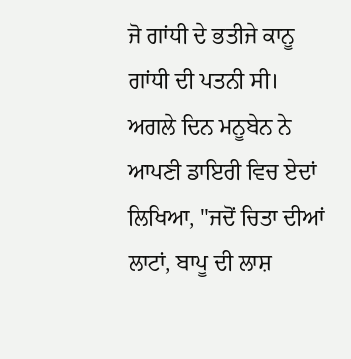ਜੋ ਗਾਂਧੀ ਦੇ ਭਤੀਜੇ ਕਾਨੂ ਗਾਂਧੀ ਦੀ ਪਤਨੀ ਸੀ। ਅਗਲੇ ਦਿਨ ਮਨੂਬੇਨ ਨੇ ਆਪਣੀ ਡਾਇਰੀ ਵਿਚ ਏਦਾਂ ਲਿਖਿਆ, "ਜਦੋਂ ਚਿਤਾ ਦੀਆਂ ਲਾਟਾਂ, ਬਾਪੂ ਦੀ ਲਾਸ਼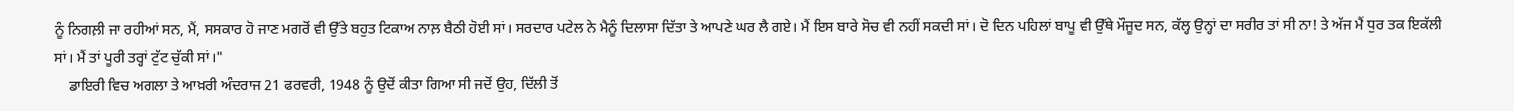ਨੂੰ ਨਿਗਲ਼ੀ ਜਾ ਰਹੀਆਂ ਸਨ, ਮੈਂ, ਸਸਕਾਰ ਹੋ ਜਾਣ ਮਗਰੋਂ ਵੀ ਉੱਤੇ ਬਹੁਤ ਟਿਕਾਅ ਨਾਲ਼ ਬੈਠੀ ਹੋਈ ਸਾਂ। ਸਰਦਾਰ ਪਟੇਲ ਨੇ ਮੈਨੂੰ ਦਿਲਾਸਾ ਦਿੱਤਾ ਤੇ ਆਪਣੇ ਘਰ ਲੈ ਗਏ। ਮੈਂ ਇਸ ਬਾਰੇ ਸੋਚ ਵੀ ਨਹੀਂ ਸਕਦੀ ਸਾਂ। ਦੋ ਦਿਨ ਪਹਿਲਾਂ ਬਾਪੂ ਵੀ ਉੱਥੇ ਮੌਜੂਦ ਸਨ, ਕੱਲ੍ਹ ਉਨ੍ਹਾਂ ਦਾ ਸਰੀਰ ਤਾਂ ਸੀ ਨਾ! ਤੇ ਅੱਜ ਮੈਂ ਧੁਰ ਤਕ ਇਕੱਲੀ ਸਾਂ। ਮੈਂ ਤਾਂ ਪੂਰੀ ਤਰ੍ਹਾਂ ਟੁੱਟ ਚੁੱਕੀ ਸਾਂ।"
    ਡਾਇਰੀ ਵਿਚ ਅਗਲਾ ਤੇ ਆਖ਼ਰੀ ਅੰਦਰਾਜ 21 ਫਰਵਰੀ, 1948 ਨੂੰ ਉਦੋਂ ਕੀਤਾ ਗਿਆ ਸੀ ਜਦੋਂ ਉਹ, ਦਿੱਲੀ ਤੋਂ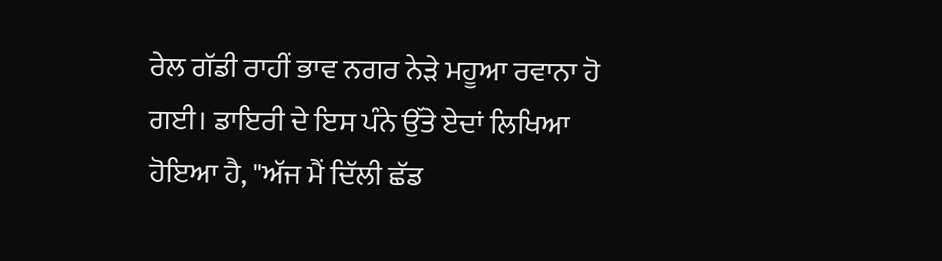ਰੇਲ ਗੱਡੀ ਰਾਹੀਂ ਭਾਵ ਨਗਰ ਨੇੜੇ ਮਹੂਆ ਰਵਾਨਾ ਹੋ ਗਈ। ਡਾਇਰੀ ਦੇ ਇਸ ਪੰਨੇ ਉੱਤੇ ਏਦਾਂ ਲਿਖਿਆ ਹੋਇਆ ਹੈ, "ਅੱਜ ਮੈਂ ਦਿੱਲੀ ਛੱਡ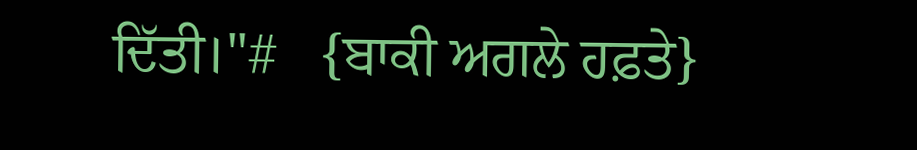ਦਿੱਤੀ।"#   {ਬਾਕੀ ਅਗਲੇ ਹਫ਼ਤੇ}